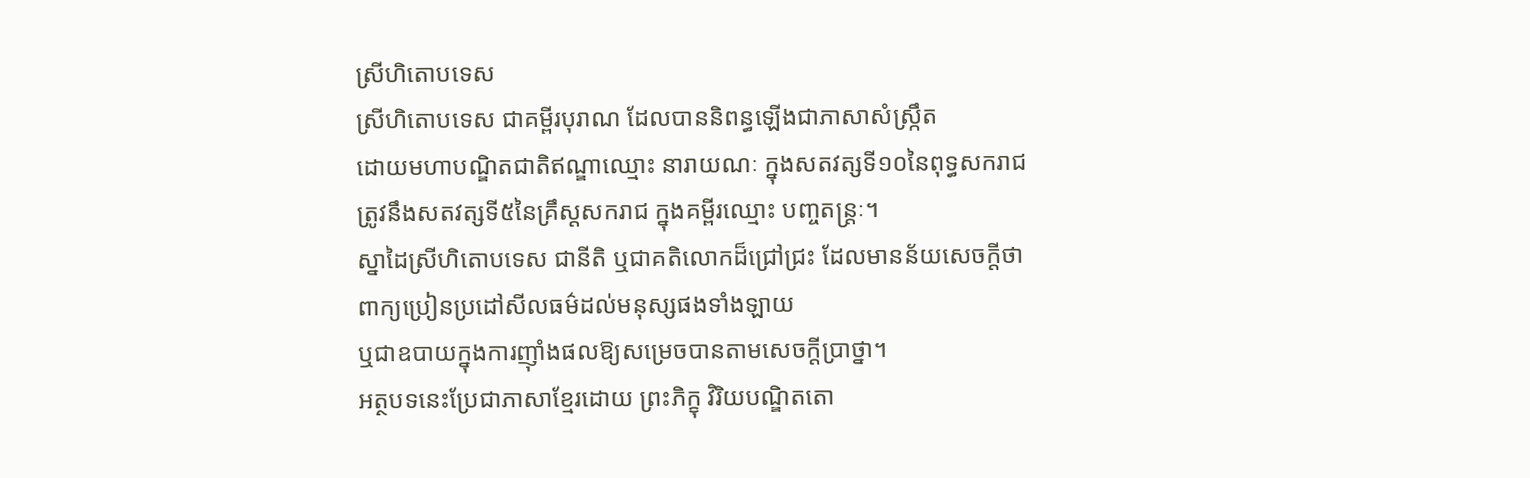ស្រីហិតោបទេស
ស្រីហិតោបទេស ជាគម្ពីរបុរាណ ដែលបាននិពន្ធឡើងជាភាសាសំស្រ្កឹត
ដោយមហាបណ្ឌិតជាតិឥណ្ឌាឈ្មោះ នារាយណៈ ក្នុងសតវត្សទី១០នៃពុទ្ធសករាជ
ត្រូវនឹងសតវត្សទី៥នៃគ្រឹស្តសករាជ ក្នុងគម្ពីរឈ្មោះ បញ្ចតន្រ្តៈ។
ស្នាដៃស្រីហិតោបទេស ជានីតិ ឬជាគតិលោកដ៏ជ្រៅជ្រះ ដែលមានន័យសេចក្តីថា
ពាក្យប្រៀនប្រដៅសីលធម៌ដល់មនុស្សផងទាំងឡាយ
ឬជាឧបាយក្នុងការញ៉ាំងផលឱ្យសម្រេចបានតាមសេចក្តីប្រាថ្នា។
អត្ថបទនេះប្រែជាភាសាខ្មែរដោយ ព្រះភិក្ខុ វិរិយបណ្ឌិតតោ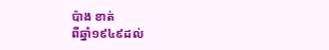ប៉ាង ខាត់
ពីឆ្នាំ១៩៤៩ដល់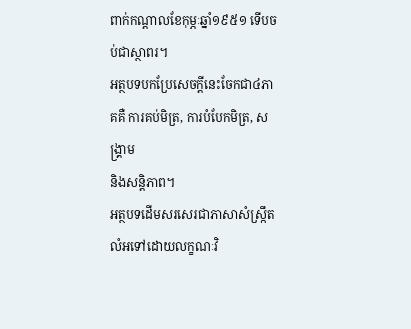ពាក់កណ្តាលខែកុម្ភៈឆ្នាំ១៩៥១ ទើបចប់ជាស្ថាពរ។
អត្ថបទបកប្រែសេចក្តីនេះចែកជា៤ភាគគឺ ការគប់មិត្រ, ការបំបែកមិត្រ, សង្គ្រាម
និងសន្តិភាព។
អត្ថបទដើមសរសេរជាភាសាសំស្ក្រឹត
លំអទៅដោយលក្ខណៈវិ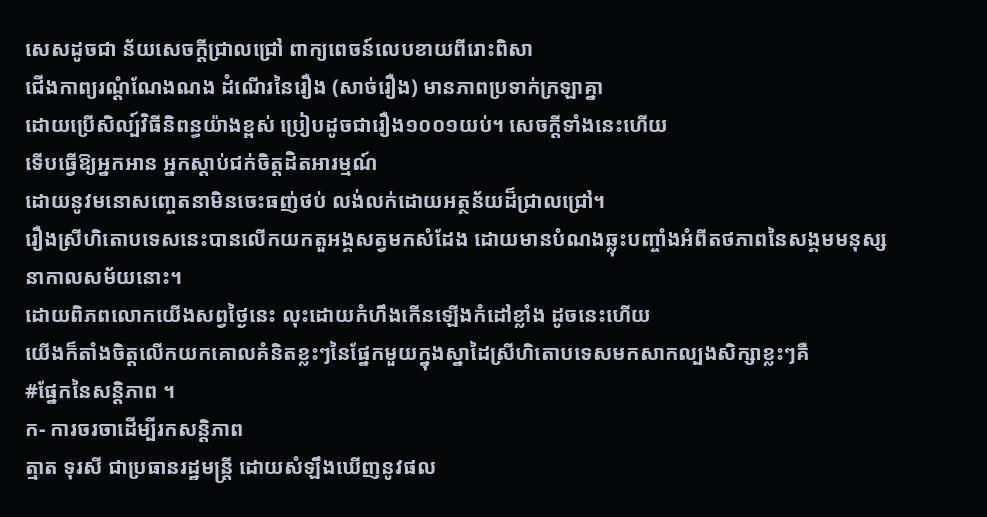សេសដូចជា ន័យសេចក្តីជ្រាលជ្រៅ ពាក្យពេចន៍លេបខាយពីរោះពិសា
ជើងកាព្យរណ្តំណែងណង ដំណើរនៃរឿង (សាច់រឿង) មានភាពប្រទាក់ក្រឡាគ្នា
ដោយប្រើសិល្ប៍វិធីនិពន្ធយ៉ាងខ្ពស់ ប្រៀបដូចជារឿង១០០១យប់។ សេចក្តីទាំងនេះហើយ
ទើបធ្វើឱ្យអ្នកអាន អ្នកស្តាប់ជក់ចិត្តដិតអារម្មណ៍
ដោយនូវមនោសញ្ចេតនាមិនចេះធញ់ថប់ លង់លក់ដោយអត្ថន័យដ៏ជ្រាលជ្រៅ។
រឿងស្រីហិតោបទេសនេះបានលើកយកតួអង្គសត្វមកសំដែង ដោយមានបំណងឆ្លុះបញ្ចាំងអំពីតថភាពនៃសង្គមមនុស្សនាកាលសម័យនោះ។
ដោយពិភពលោកយើងសព្វថ្ងៃនេះ លុះដោយកំហឹងកើនឡើងកំដៅខ្លាំង ដូចនេះហើយ
យើងក៏តាំងចិត្តលើកយកគោលគំនិតខ្លះៗនៃផ្នែកមួយក្នុងស្នាដៃស្រីហិតោបទេសមកសាកល្បងសិក្សាខ្លះៗគឺ
#ផ្នែកនៃសន្តិភាព ។
ក- ការចរចាដើម្បីរកសន្តិភាព
ត្មាត ទុរសី ជាប្រធានរដ្ឋមន្ត្រី ដោយសំឡឹងឃើញនូវផល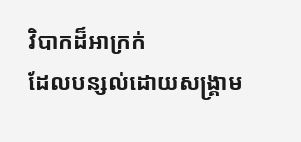វិបាកដ៏អាក្រក់
ដែលបន្សល់ដោយសង្រ្គាម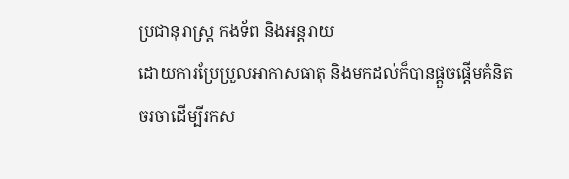ប្រជានុរាស្ត្រ កងទ័ព និងអន្តរាយ
ដោយការប្រែប្រួលអាកាសធាតុ និងមកដល់ក៏បានផ្តួចផ្តើមគំនិត
ចរចាដើម្បីរកស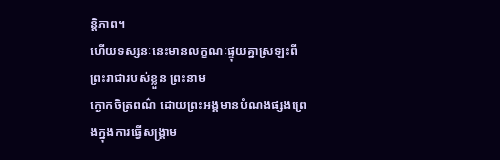ន្តិភាព។
ហើយទស្សនៈនេះមានលក្ខណៈផ្ទុយគ្នាស្រឡះពីព្រះរាជារបស់ខ្លួន ព្រះនាម
ក្ងោកចិត្រពណ៌ ដោយព្រះអង្គមានបំណងផ្សងព្រេងក្នុងការធ្វើសង្គ្រាម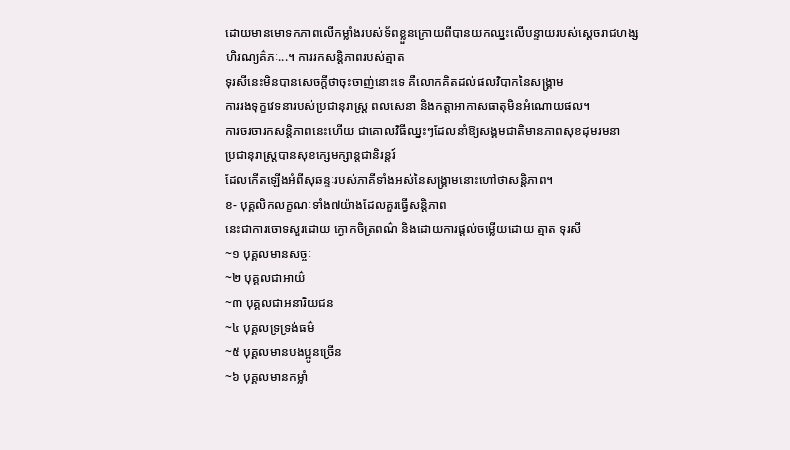ដោយមានមោទកភាពលើកម្លាំងរបស់ទ័ពខ្លួនក្រោយពីបានយកឈ្នះលើបន្ទាយរបស់ស្តេចរាជហង្ស
ហិរណ្យគ៌ភៈ...។ ការរកសន្តិភាពរបស់ត្មាត
ទុរសីនេះមិនបានសេចក្តីថាចុះចាញ់នោះទេ គឺលោកគិតដល់ផលវិបាកនៃសង្គ្រាម
ការរងទុក្ខវេទនារបស់ប្រជានុរាស្ត្រ ពលសេនា និងកត្តាអាកាសធាតុមិនអំណោយផល។
ការចរចារកសន្តិភាពនេះហើយ ជាគោលវិធីឈ្នះៗដែលនាំឱ្យសង្គមជាតិមានភាពសុខដុមរមនា
ប្រជានុរាស្ត្របានសុខក្សេមក្សាន្តជានិរន្តរ៍
ដែលកើតឡើងអំពីសុឆន្ទៈរបស់ភាគីទាំងអស់នៃសង្គ្រាមនោះហៅថាសន្តិភាព។
ខ- បុគ្គលិកលក្ខណៈទាំង៧យ៉ាងដែលគួរធ្វើសន្តិភាព
នេះជាការចោទសួរដោយ ក្ងោកចិត្រពណ៌ និងដោយការផ្តល់ចម្លើយដោយ ត្មាត ទុរសី
~១ បុគ្គលមានសច្ចៈ
~២ បុគ្គលជាអាយ៌
~៣ បុគ្គលជាអនារិយជន
~៤ បុគ្គលទ្រទ្រង់ធម៌
~៥ បុគ្គលមានបងប្អូនច្រើន
~៦ បុគ្គលមានកម្លាំ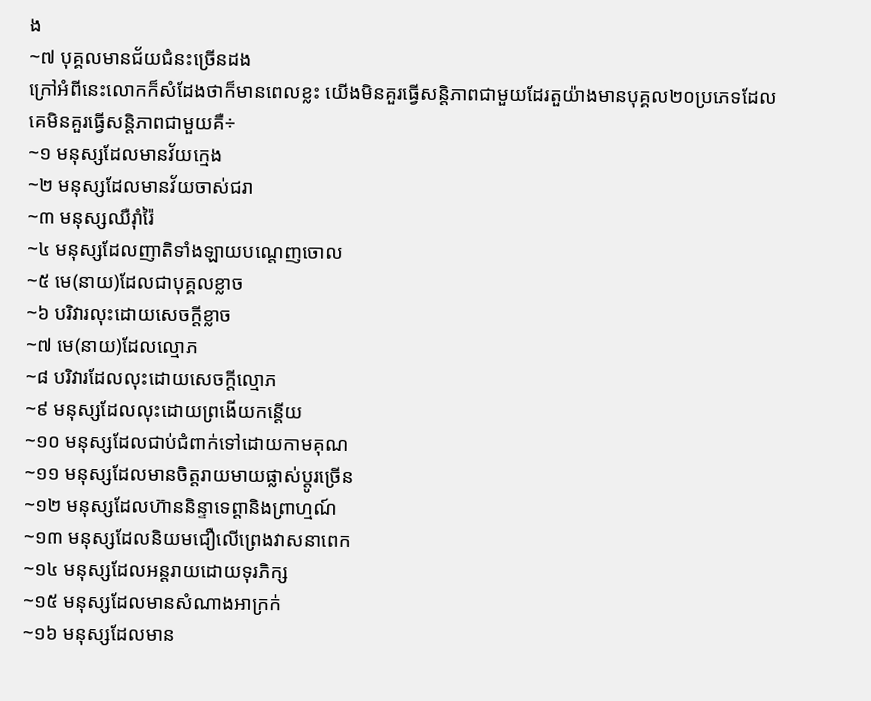ង
~៧ បុគ្គលមានជ័យជំនះច្រើនដង
ក្រៅអំពីនេះលោកក៏សំដែងថាក៏មានពេលខ្លះ យើងមិនគួរធ្វើសន្តិភាពជាមួយដែរតួយ៉ាងមានបុគ្គល២០ប្រភេទដែលគេមិនគួរធ្វើសន្តិភាពជាមួយគឺ÷
~១ មនុស្សដែលមានវ័យក្មេង
~២ មនុស្សដែលមានវ័យចាស់ជរា
~៣ មនុស្សឈឺរ៉ាំរ៉ៃ
~៤ មនុស្សដែលញាតិទាំងឡាយបណ្តេញចោល
~៥ មេ(នាយ)ដែលជាបុគ្គលខ្លាច
~៦ បរិវារលុះដោយសេចក្តីខ្លាច
~៧ មេ(នាយ)ដែលល្មោភ
~៨ បរិវារដែលលុះដោយសេចក្តីល្មោភ
~៩ មនុស្សដែលលុះដោយព្រងើយកន្តើយ
~១០ មនុស្សដែលជាប់ជំពាក់ទៅដោយកាមគុណ
~១១ មនុស្សដែលមានចិត្តរាយមាយផ្លាស់ប្តូរច្រើន
~១២ មនុស្សដែលហ៊ាននិន្ទាទេព្តានិងព្រាហ្មណ៍
~១៣ មនុស្សដែលនិយមជឿលើព្រេងវាសនាពេក
~១៤ មនុស្សដែលអន្តរាយដោយទុរភិក្ស
~១៥ មនុស្សដែលមានសំណាងអាក្រក់
~១៦ មនុស្សដែលមាន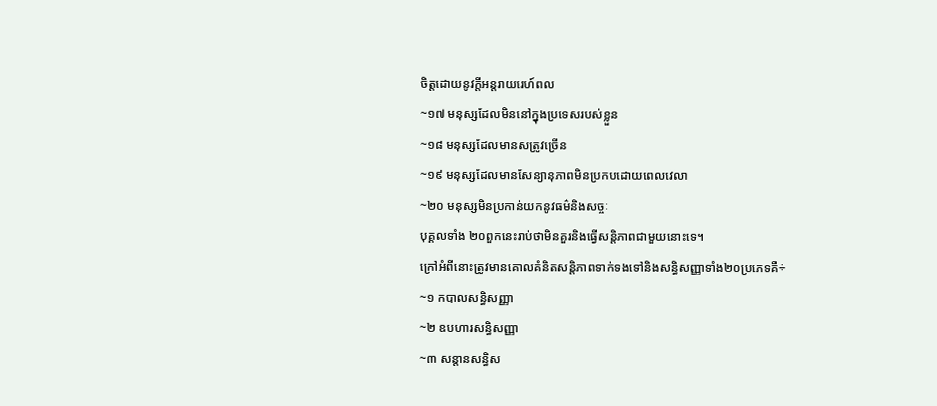ចិត្តដោយនូវក្តីអន្តរាយរេហ៍ពល
~១៧ មនុស្សដែលមិននៅក្នុងប្រទេសរបស់ខ្លួន
~១៨ មនុស្សដែលមានសត្រូវច្រើន
~១៩ មនុស្សដែលមានសែន្យានុភាពមិនប្រកបដោយពេលវេលា
~២០ មនុស្សមិនប្រកាន់យកនូវធម៌និងសច្ចៈ
បុគ្គលទាំង ២០ពួកនេះរាប់ថាមិនគួរនិងធ្វើសន្តិភាពជាមួយនោះទេ។
ក្រៅអំពីនោះត្រូវមានគោលគំនិតសន្តិភាពទាក់ទងទៅនិងសន្ធិសញ្ញាទាំង២០ប្រភេទគឺ÷
~១ កបាលសន្ធិសញ្ញា
~២ ឧបហារសន្ធិសញ្ញា
~៣ សន្តានសន្ធិស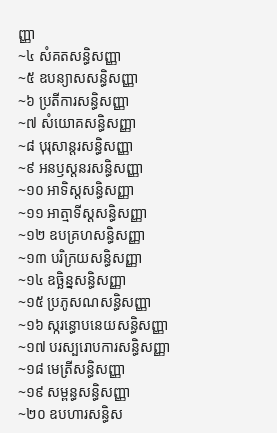ញ្ញា
~៤ សំគតសន្ធិសញ្ញា
~៥ ឧបន្យាសសន្ធិសញ្ញា
~៦ ប្រតីការសន្ធិសញ្ញា
~៧ សំយោគសន្ធិសញ្ញា
~៨ បុរុសាន្តរសន្ធិសញ្ញា
~៩ អនឫស្តនរសន្ធិសញ្ញា
~១០ អាទិស្តសន្ធិសញ្ញា
~១១ អាត្មាទីស្តសន្ធិសញ្ញា
~១២ ឧបគ្រហសន្ធិសញ្ញា
~១៣ បរិក្រយសន្ធិសញ្ញា
~១៤ ឧច្ឆិន្នសន្ធិសញ្ញា
~១៥ ប្រភូសណសន្ធិសញ្ញា
~១៦ ស្ករន្ធោបនេយសន្ធិសញ្ញា
~១៧ បរស្បរោបការសន្ធិសញ្ញា
~១៨ មេត្រីសន្ធិសញ្ញា
~១៩ សម្ពន្ធសន្ធិសញ្ញា
~២០ ឧបហារសន្ធិស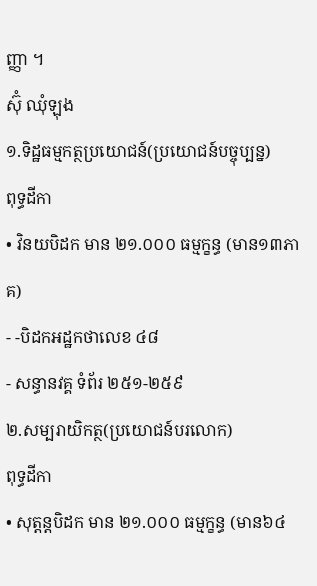ញ្ញា ។
ស៊ុំ ឈុំឡុង
១.ទិដ្ឋធម្មកត្ថប្រយោជន៍(ប្រយោជន៍បច្ចុប្បន្ន)
ពុទ្ធដីកា
• វិនយបិដក មាន ២១.០០០ ធម្មក្ខន្ធ (មាន១៣ភាគ)
- -បិដកអដ្ឋកថាលេខ ៤៨
- សន្ធានវគ្គ ទំព័រ ២៥១-២៥៩
២.សម្បរាយិកត្ថ(ប្រយោជន៍បរលោក)
ពុទ្ធដីកា
• សុត្តន្តបិដក មាន ២១.០០០ ធម្មក្ខន្ធ (មាន៦៤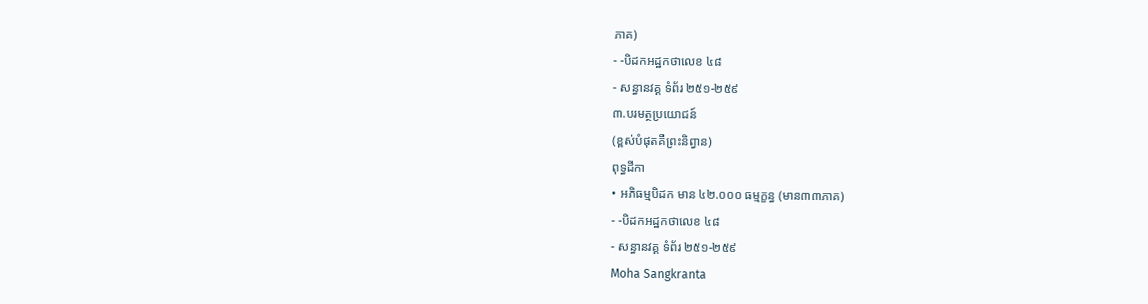ភាគ)
- -បិដកអដ្ឋកថាលេខ ៤៨
- សន្ធានវគ្គ ទំព័រ ២៥១-២៥៩
៣.បរមត្ថប្រយោជន៍
(ខ្ពស់បំផុតគឺព្រះនិព្វាន)
ពុទ្ធដីកា
• អភិធម្មបិដក មាន ៤២.០០០ ធម្មក្ខន្ធ (មាន៣៣ភាគ)
- -បិដកអដ្ឋកថាលេខ ៤៨
- សន្ធានវគ្គ ទំព័រ ២៥១-២៥៩
Moha Sangkranta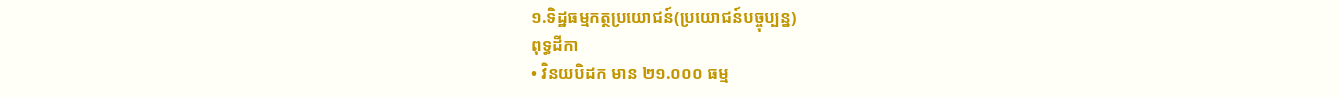១.ទិដ្ឋធម្មកត្ថប្រយោជន៍(ប្រយោជន៍បច្ចុប្បន្ន)
ពុទ្ធដីកា
• វិនយបិដក មាន ២១.០០០ ធម្ម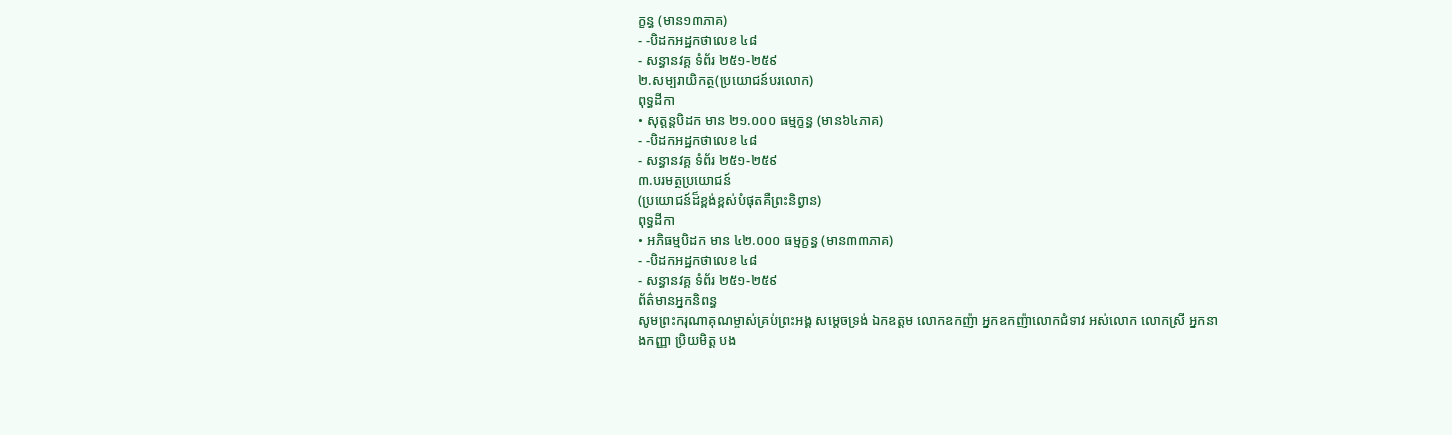ក្ខន្ធ (មាន១៣ភាគ)
- -បិដកអដ្ឋកថាលេខ ៤៨
- សន្ធានវគ្គ ទំព័រ ២៥១-២៥៩
២.សម្បរាយិកត្ថ(ប្រយោជន៍បរលោក)
ពុទ្ធដីកា
• សុត្តន្តបិដក មាន ២១.០០០ ធម្មក្ខន្ធ (មាន៦៤ភាគ)
- -បិដកអដ្ឋកថាលេខ ៤៨
- សន្ធានវគ្គ ទំព័រ ២៥១-២៥៩
៣.បរមត្ថប្រយោជន៍
(ប្រយោជន៍ដ៏ខ្ពង់ខ្ពស់បំផុតគឺព្រះនិព្វាន)
ពុទ្ធដីកា
• អភិធម្មបិដក មាន ៤២.០០០ ធម្មក្ខន្ធ (មាន៣៣ភាគ)
- -បិដកអដ្ឋកថាលេខ ៤៨
- សន្ធានវគ្គ ទំព័រ ២៥១-២៥៩
ព័ត៌មានអ្នកនិពន្ធ
សូមព្រះករុណាគុណម្ចាស់គ្រប់ព្រះអង្គ សម្តេចទ្រង់ ឯកឧត្តម លោកឧកញ៉ា អ្នកឧកញ៉ាលោកជំទាវ អស់លោក លោកស្រី អ្នកនាងកញ្ញា ប្រិយមិត្ត បង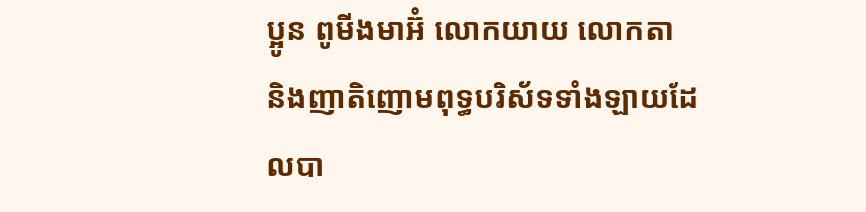ប្អូន ពូមីងមាអ៊ំ លោកយាយ លោកតា និងញាតិញោមពុទ្ធបរិស័ទទាំងឡាយដែលបា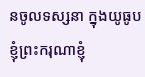នចូលទស្សនា ក្នុងយូធូប ខ្ញុំព្រះករុណាខ្ញុំ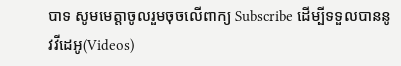បាទ សូមមេត្តាចូលរួមចុចលើពាក្យ Subscribe ដើម្បីទទួលបាននូវវីដេអូ(Videos)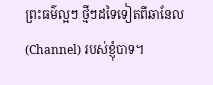ព្រះធម៌ល្អៗ ថ្មីៗដទៃទៀតពីឆានែល(Channel) របស់ខ្ញុំបាទ។